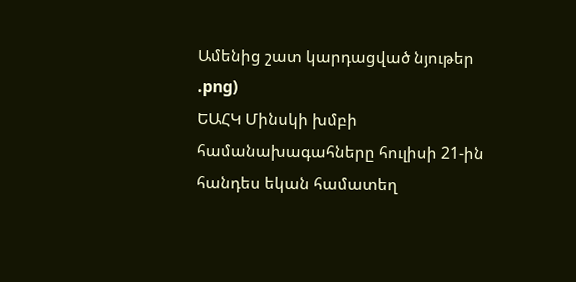Ամենից շատ կարդացված նյութեր
.png)
ԵԱՀԿ Մինսկի խմբի համանախագահները հուլիսի 21-ին հանդես եկան համատեղ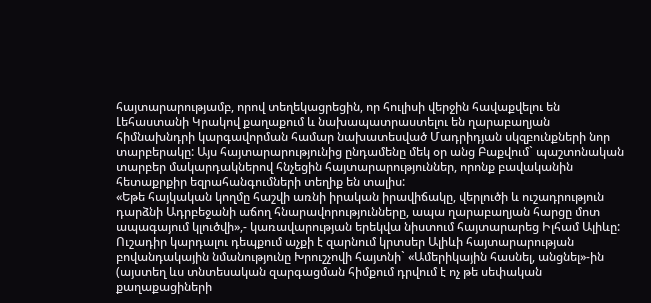հայտարարությամբ, որով տեղեկացրեցին, որ հուլիսի վերջին հավաքվելու են Լեհաստանի Կրակով քաղաքում և նախապատրաստելու են ղարաբաղյան հիմնախնդրի կարգավորման համար նախատեսված Մադրիդյան սկզբունքների նոր տարբերակը: Այս հայտարարությունից ընդամենը մեկ օր անց Բաքվում` պաշտոնական տարբեր մակարդակներով հնչեցին հայտարարություններ, որոնք բավականին հետաքրքիր եզրահանգումների տեղիք են տալիս:
«Եթե հայկական կողմը հաշվի առնի իրական իրավիճակը, վերլուծի և ուշադրություն դարձնի Ադրբեջանի աճող հնարավորությունները, ապա ղարաբաղյան հարցը մոտ ապագայում կլուծվի»,- կառավարության երեկվա նիստում հայտարարեց Իլհամ Ալիևը: Ուշադիր կարդալու դեպքում աչքի է զարնում կրտսեր Ալիևի հայտարարության բովանդակային նմանությունը Խրուշչովի հայտնի` «Ամերիկային հասնել, անցնել»-ին (այստեղ ևս տնտեսական զարգացման հիմքում դրվում է ոչ թե սեփական քաղաքացիների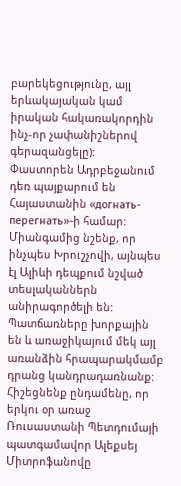բարեկեցությունը, այլ երևակայական կամ իրական հակառակորդին ինչ-որ չափանիշներով գերազանցելը):
Փաստորեն Ադրբեջանում դեռ պայքարում են Հայաստանին «догнать-перегнать»-ի համար: Միանգամից նշենք, որ ինչպես Խրուշչովի, այնպես էլ Ալիևի դեպքում նշված տեսլականներն անիրագործելի են: Պատճառները խորքային են և առաջիկայում մեկ այլ առանձին հրապարակմամբ դրանց կանդրադառնանք: Հիշեցնենք ընդամենը, որ երկու օր առաջ Ռուսաստանի Պետդումայի պատգամավոր Ալեքսեյ Միտրոֆանովը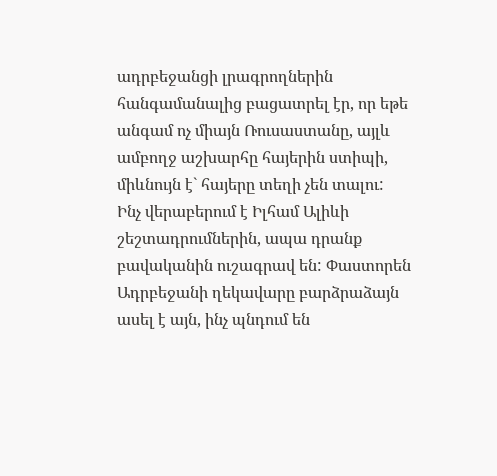ադրբեջանցի լրագրողներին հանգամանալից բացատրել էր, որ եթե անգամ ոչ միայն Ռուսաստանը, այլև ամբողջ աշխարհը հայերին ստիպի, միևնույն է` հայերը տեղի չեն տալու:
Ինչ վերաբերում է Իլհամ Ալիևի շեշտադրումներին, ապա դրանք բավականին ուշագրավ են: Փաստորեն Ադրբեջանի ղեկավարը բարձրաձայն ասել է այն, ինչ պնդում են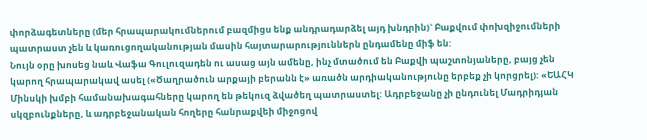փորձագետները (մեր հրապարակումներում բազմիցս ենք անդրադարձել այդ խնդրին)` Բաքվում փոխզիջումների պատրաստ չեն և կառուցողականության մասին հայտարարություններն ընդամենը միֆ են:
Նույն օրը խոսեց նաև Վաֆա Գուլուզադեն ու ասաց այն ամենը, ինչ մտածում են Բաքվի պաշտոնյաները, բայց չեն կարող հրապարակավ ասել («Ծաղրածուն արքայի բերանն է» առածն արդիականությունը երբեք չի կորցրել): «ԵԱՀԿ Մինսկի խմբի համանախագահները կարող են թեկուզ ձվածեղ պատրաստել: Ադրբեջանը չի ընդունել Մադրիդյան սկզբունքները, և ադրբեջանական հողերը հանրաքվեի միջոցով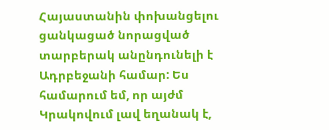Հայաստանին փոխանցելու ցանկացած նորացված տարբերակ անընդունելի է Ադրբեջանի համար: Ես համարում եմ, որ այժմ Կրակովում լավ եղանակ է,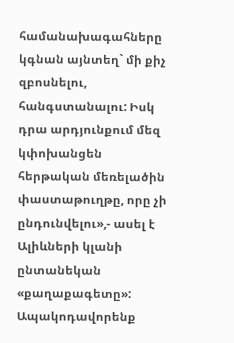համանախագահները կգնան այնտեղ` մի քիչ զբոսնելու, հանգստանալու: Իսկ դրա արդյունքում մեզ կփոխանցեն հերթական մեռելածին փաստաթուղթը, որը չի ընդունվելու»,- ասել է Ալիևների կլանի ընտանեկան «քաղաքագետը»: Ապակոդավորենք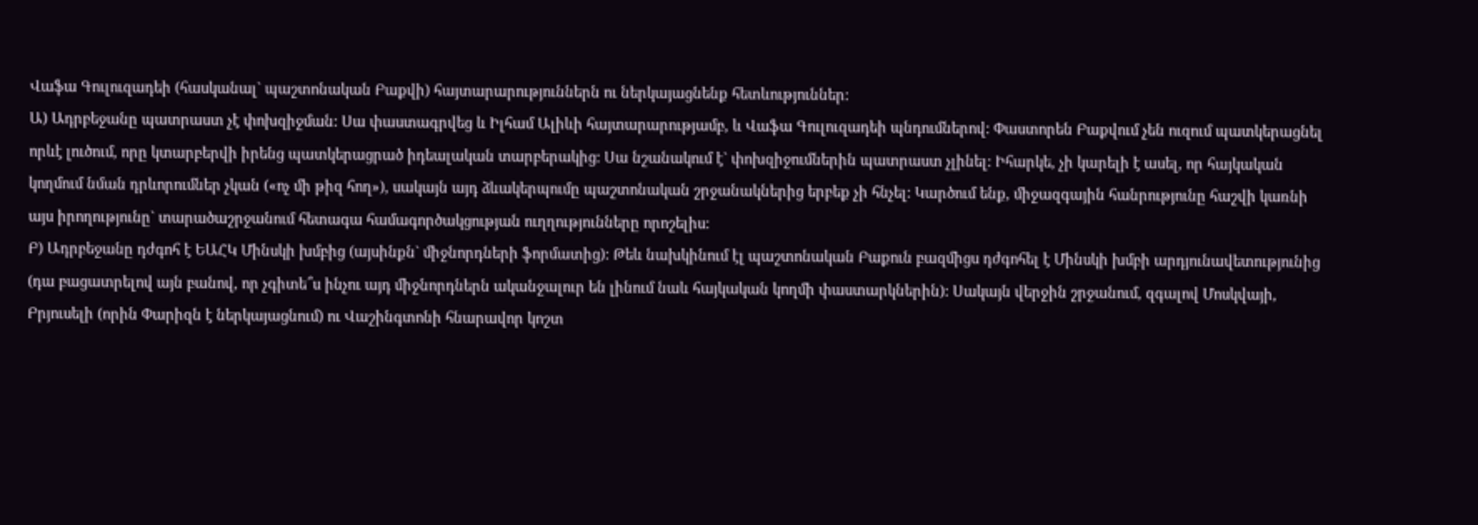Վաֆա Գուլուզադեի (հասկանալ` պաշտոնական Բաքվի) հայտարարություններն ու ներկայացնենք հետևություններ:
Ա) Ադրբեջանը պատրաստ չէ փոխզիջման: Սա փաստագրվեց և Իլհամ Ալիևի հայտարարությամբ, և Վաֆա Գուլուզադեի պնդումներով: Փաստորեն Բաքվում չեն ուզում պատկերացնել որևէ լուծում, որը կտարբերվի իրենց պատկերացրած իդեալական տարբերակից: Սա նշանակում է` փոխզիջումներին պատրաստ չլինել: Իհարկե, չի կարելի է ասել, որ հայկական կողմում նման դրևորումներ չկան («ոչ մի թիզ հող»), սակայն այդ ձևակերպումը պաշտոնական շրջանակներից երբեք չի հնչել: Կարծում ենք, միջազգային հանրությունը հաշվի կառնի այս իրողությունը` տարածաշրջանում հետագա համագործակցության ուղղությունները որոշելիս:
Բ) Ադրբեջանը դժգոհ է ԵԱՀԿ Մինսկի խմբից (այսինքն` միջնորդների ֆորմատից): Թեև նախկինում էլ պաշտոնական Բաքուն բազմիցս դժգոհել է Մինսկի խմբի արդյունավետությունից (դա բացատրելով այն բանով, որ չգիտե՞ս ինչու այդ միջնորդներն ականջալուր են լինում նաև հայկական կողմի փաստարկներին): Սակայն վերջին շրջանում, զգալով Մոսկվայի, Բրյուսելի (որին Փարիզն է ներկայացնում) ու Վաշինգտոնի հնարավոր կոշտ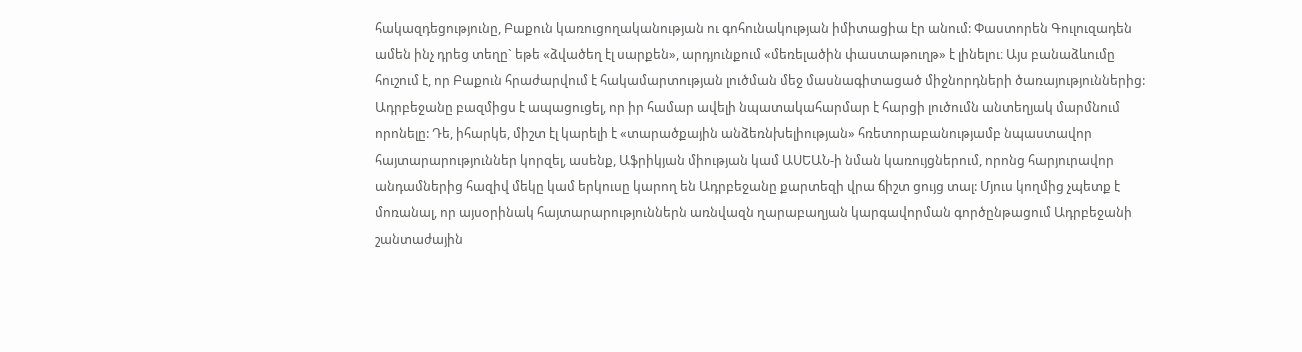հակազդեցությունը, Բաքուն կառուցողականության ու գոհունակության իմիտացիա էր անում: Փաստորեն Գուլուզադեն ամեն ինչ դրեց տեղը` եթե «ձվածեղ էլ սարքեն», արդյունքում «մեռելածին փաստաթուղթ» է լինելու։ Այս բանաձևումը հուշում է, որ Բաքուն հրաժարվում է հակամարտության լուծման մեջ մասնագիտացած միջնորդների ծառայություններից: Ադրբեջանը բազմիցս է ապացուցել, որ իր համար ավելի նպատակահարմար է հարցի լուծումն անտեղյակ մարմնում որոնելը: Դե, իհարկե, միշտ էլ կարելի է «տարածքային անձեռնխելիության» հռետորաբանությամբ նպաստավոր հայտարարություններ կորզել, ասենք, Աֆրիկյան միության կամ ԱՍԵԱՆ-ի նման կառույցներում, որոնց հարյուրավոր անդամներից հազիվ մեկը կամ երկուսը կարող են Ադրբեջանը քարտեզի վրա ճիշտ ցույց տալ: Մյուս կողմից չպետք է մոռանալ, որ այսօրինակ հայտարարություններն առնվազն ղարաբաղյան կարգավորման գործընթացում Ադրբեջանի շանտաժային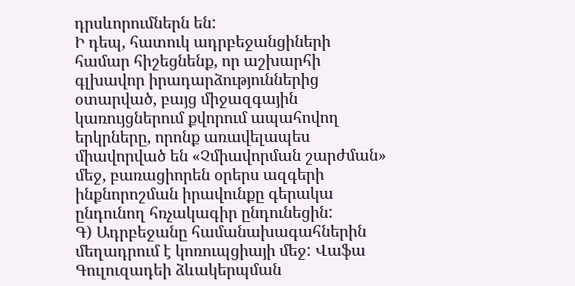դրսևորումներն են:
Ի դեպ, հատուկ ադրբեջանցիների համար հիշեցնենք, որ աշխարհի գլխավոր իրադարձություններից օտարված, բայց միջազգային կառույցներում քվորում ապահովող երկրները, որոնք առավելապես միավորված են «Չմիավորման շարժման» մեջ, բառացիորեն օրերս ազգերի ինքնորոշման իրավունքը գերակա ընդունող հռչակագիր ընդունեցին:
Գ) Ադրբեջանը համանախագահներին մեղադրում է կոռուպցիայի մեջ: Վաֆա Գուլուզադեի ձևակերպման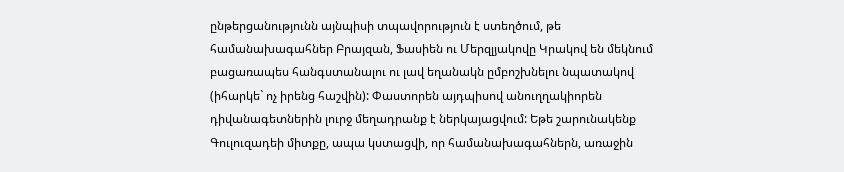ընթերցանությունն այնպիսի տպավորություն է ստեղծում, թե համանախագահներ Բրայզան, Ֆասիեն ու Մերզլյակովը Կրակով են մեկնում բացառապես հանգստանալու ու լավ եղանակն ըմբոշխնելու նպատակով (իհարկե` ոչ իրենց հաշվին): Փաստորեն այդպիսով անուղղակիորեն դիվանագետներին լուրջ մեղադրանք է ներկայացվում: Եթե շարունակենք Գուլուզադեի միտքը, ապա կստացվի, որ համանախագահներն, առաջին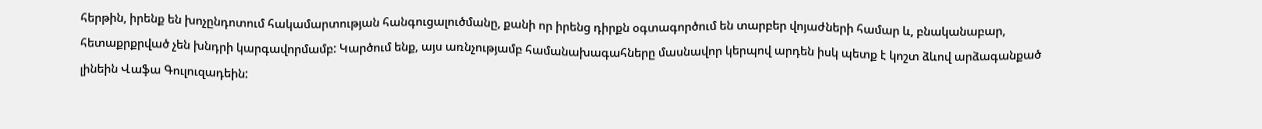հերթին, իրենք են խոչընդոտում հակամարտության հանգուցալուծմանը, քանի որ իրենց դիրքն օգտագործում են տարբեր վոյաժների համար և, բնականաբար, հետաքրքրված չեն խնդրի կարգավորմամբ: Կարծում ենք, այս առնչությամբ համանախագահները մասնավոր կերպով արդեն իսկ պետք է կոշտ ձևով արձագանքած լինեին Վաֆա Գուլուզադեին: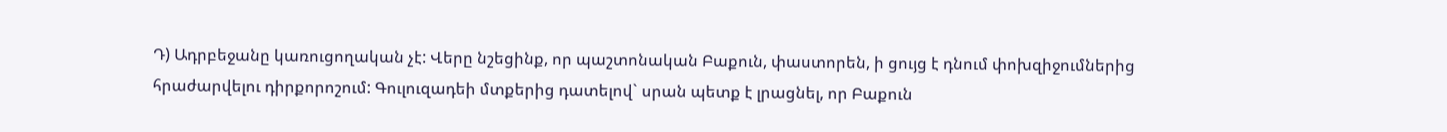Դ) Ադրբեջանը կառուցողական չէ: Վերը նշեցինք, որ պաշտոնական Բաքուն, փաստորեն, ի ցույց է դնում փոխզիջումներից հրաժարվելու դիրքորոշում: Գուլուզադեի մտքերից դատելով` սրան պետք է լրացնել, որ Բաքուն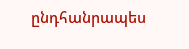ընդհանրապես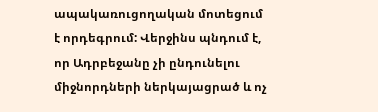ապակառուցողական մոտեցում է որդեգրում: Վերջինս պնդում է, որ Ադրբեջանը չի ընդունելու միջնորդների ներկայացրած և ոչ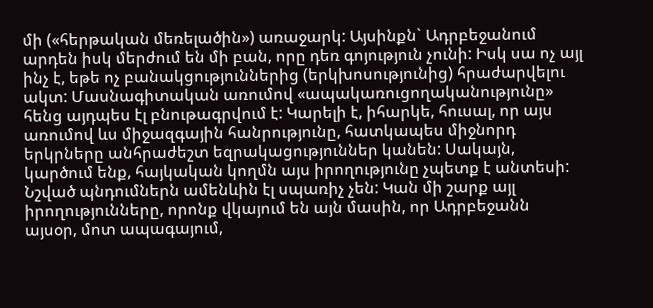մի («հերթական մեռելածին») առաջարկ: Այսինքն` Ադրբեջանում արդեն իսկ մերժում են մի բան, որը դեռ գոյություն չունի: Իսկ սա ոչ այլ ինչ է, եթե ոչ բանակցություններից (երկխոսությունից) հրաժարվելու ակտ: Մասնագիտական առումով «ապակառուցողականությունը» հենց այդպես էլ բնութագրվում է: Կարելի է, իհարկե, հուսալ, որ այս առումով ևս միջազգային հանրությունը, հատկապես միջնորդ երկրները անհրաժեշտ եզրակացություններ կանեն: Սակայն, կարծում ենք, հայկական կողմն այս իրողությունը չպետք է անտեսի:
Նշված պնդումներն ամենևին էլ սպառիչ չեն: Կան մի շարք այլ իրողությունները, որոնք վկայում են այն մասին, որ Ադրբեջանն այսօր, մոտ ապագայում,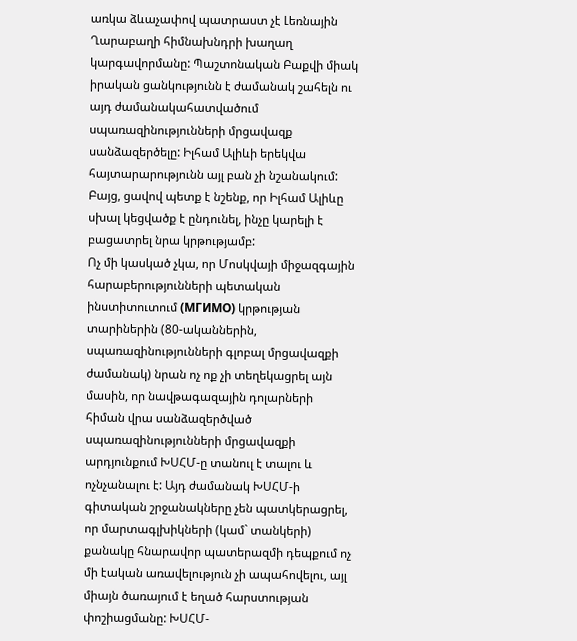առկա ձևաչափով պատրաստ չէ Լեռնային Ղարաբաղի հիմնախնդրի խաղաղ կարգավորմանը: Պաշտոնական Բաքվի միակ իրական ցանկությունն է ժամանակ շահելն ու այդ ժամանակահատվածում սպառազինությունների մրցավազք սանձազերծելը: Իլհամ Ալիևի երեկվա հայտարարությունն այլ բան չի նշանակում: Բայց, ցավով պետք է նշենք, որ Իլհամ Ալիևը սխալ կեցվածք է ընդունել, ինչը կարելի է բացատրել նրա կրթությամբ:
Ոչ մի կասկած չկա, որ Մոսկվայի միջազգային հարաբերությունների պետական ինստիտուտում (МГИМО) կրթության տարիներին (80-ականներին, սպառազինությունների գլոբալ մրցավազքի ժամանակ) նրան ոչ ոք չի տեղեկացրել այն մասին, որ նավթագազային դոլարների հիման վրա սանձազերծված սպառազինությունների մրցավազքի արդյունքում ԽՍՀՄ-ը տանուլ է տալու և ոչնչանալու է: Այդ ժամանակ ԽՍՀՄ-ի գիտական շրջանակները չեն պատկերացրել, որ մարտագլխիկների (կամ` տանկերի) քանակը հնարավոր պատերազմի դեպքում ոչ մի էական առավելություն չի ապահովելու, այլ միայն ծառայում է եղած հարստության փոշիացմանը: ԽՍՀՄ-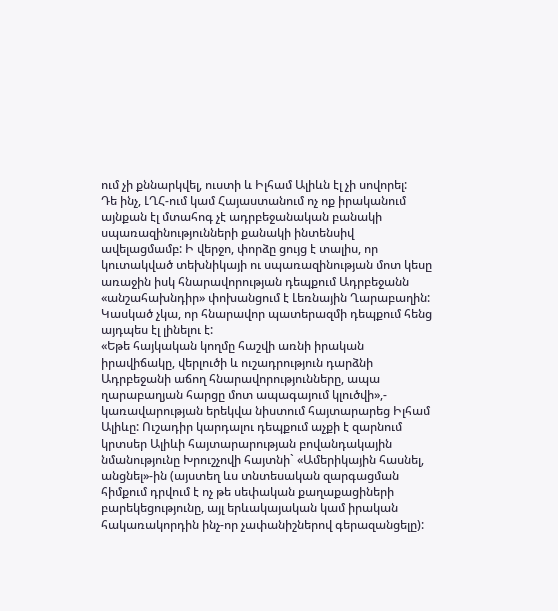ում չի քննարկվել, ուստի և Իլհամ Ալիևն էլ չի սովորել:
Դե ինչ, ԼՂՀ-ում կամ Հայաստանում ոչ ոք իրականում այնքան էլ մտահոգ չէ ադրբեջանական բանակի սպառազինությունների քանակի ինտենսիվ ավելացմամբ: Ի վերջո, փորձը ցույց է տալիս, որ կուտակված տեխնիկայի ու սպառազինության մոտ կեսը առաջին իսկ հնարավորության դեպքում Ադրբեջանն «անշահախնդիր» փոխանցում է Լեռնային Ղարաբաղին: Կասկած չկա, որ հնարավոր պատերազմի դեպքում հենց այդպես էլ լինելու է:
«Եթե հայկական կողմը հաշվի առնի իրական իրավիճակը, վերլուծի և ուշադրություն դարձնի Ադրբեջանի աճող հնարավորությունները, ապա ղարաբաղյան հարցը մոտ ապագայում կլուծվի»,- կառավարության երեկվա նիստում հայտարարեց Իլհամ Ալիևը: Ուշադիր կարդալու դեպքում աչքի է զարնում կրտսեր Ալիևի հայտարարության բովանդակային նմանությունը Խրուշչովի հայտնի` «Ամերիկային հասնել, անցնել»-ին (այստեղ ևս տնտեսական զարգացման հիմքում դրվում է ոչ թե սեփական քաղաքացիների բարեկեցությունը, այլ երևակայական կամ իրական հակառակորդին ինչ-որ չափանիշներով գերազանցելը):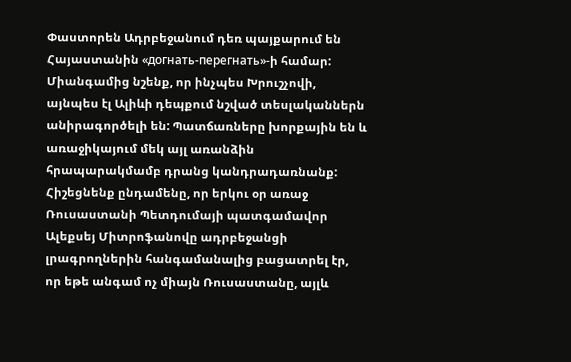Փաստորեն Ադրբեջանում դեռ պայքարում են Հայաստանին «догнать-перегнать»-ի համար: Միանգամից նշենք, որ ինչպես Խրուշչովի, այնպես էլ Ալիևի դեպքում նշված տեսլականներն անիրագործելի են: Պատճառները խորքային են և առաջիկայում մեկ այլ առանձին հրապարակմամբ դրանց կանդրադառնանք: Հիշեցնենք ընդամենը, որ երկու օր առաջ Ռուսաստանի Պետդումայի պատգամավոր Ալեքսեյ Միտրոֆանովը ադրբեջանցի լրագրողներին հանգամանալից բացատրել էր, որ եթե անգամ ոչ միայն Ռուսաստանը, այլև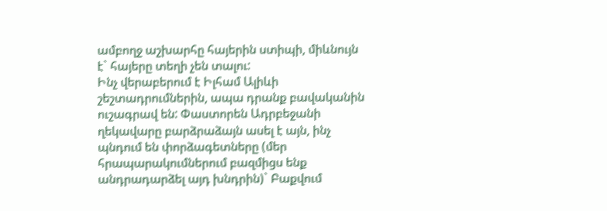ամբողջ աշխարհը հայերին ստիպի, միևնույն է` հայերը տեղի չեն տալու:
Ինչ վերաբերում է Իլհամ Ալիևի շեշտադրումներին, ապա դրանք բավականին ուշագրավ են: Փաստորեն Ադրբեջանի ղեկավարը բարձրաձայն ասել է այն, ինչ պնդում են փորձագետները (մեր հրապարակումներում բազմիցս ենք անդրադարձել այդ խնդրին)` Բաքվում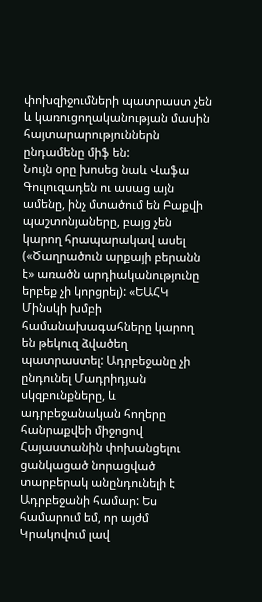փոխզիջումների պատրաստ չեն և կառուցողականության մասին հայտարարություններն ընդամենը միֆ են:
Նույն օրը խոսեց նաև Վաֆա Գուլուզադեն ու ասաց այն ամենը, ինչ մտածում են Բաքվի պաշտոնյաները, բայց չեն կարող հրապարակավ ասել («Ծաղրածուն արքայի բերանն է» առածն արդիականությունը երբեք չի կորցրել): «ԵԱՀԿ Մինսկի խմբի համանախագահները կարող են թեկուզ ձվածեղ պատրաստել: Ադրբեջանը չի ընդունել Մադրիդյան սկզբունքները, և ադրբեջանական հողերը հանրաքվեի միջոցով Հայաստանին փոխանցելու ցանկացած նորացված տարբերակ անընդունելի է Ադրբեջանի համար: Ես համարում եմ, որ այժմ Կրակովում լավ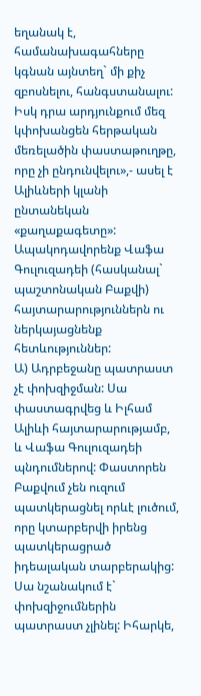եղանակ է, համանախագահները կգնան այնտեղ` մի քիչ զբոսնելու, հանգստանալու: Իսկ դրա արդյունքում մեզ կփոխանցեն հերթական մեռելածին փաստաթուղթը, որը չի ընդունվելու»,- ասել է Ալիևների կլանի ընտանեկան «քաղաքագետը»: Ապակոդավորենք Վաֆա Գուլուզադեի (հասկանալ` պաշտոնական Բաքվի) հայտարարություններն ու ներկայացնենք հետևություններ:
Ա) Ադրբեջանը պատրաստ չէ փոխզիջման: Սա փաստագրվեց և Իլհամ Ալիևի հայտարարությամբ, և Վաֆա Գուլուզադեի պնդումներով: Փաստորեն Բաքվում չեն ուզում պատկերացնել որևէ լուծում, որը կտարբերվի իրենց պատկերացրած իդեալական տարբերակից: Սա նշանակում է` փոխզիջումներին պատրաստ չլինել: Իհարկե,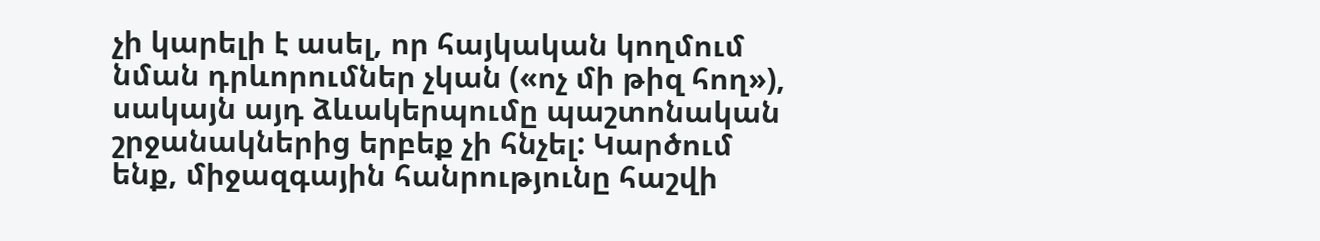չի կարելի է ասել, որ հայկական կողմում նման դրևորումներ չկան («ոչ մի թիզ հող»), սակայն այդ ձևակերպումը պաշտոնական շրջանակներից երբեք չի հնչել: Կարծում ենք, միջազգային հանրությունը հաշվի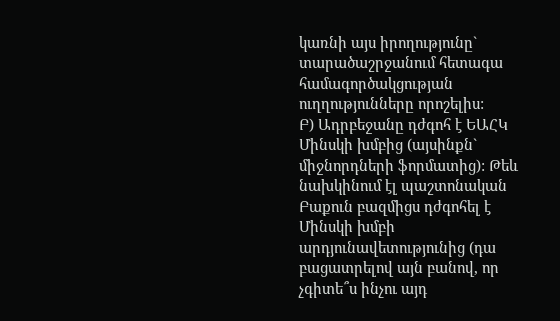կառնի այս իրողությունը` տարածաշրջանում հետագա համագործակցության ուղղությունները որոշելիս:
Բ) Ադրբեջանը դժգոհ է ԵԱՀԿ Մինսկի խմբից (այսինքն` միջնորդների ֆորմատից): Թեև նախկինում էլ պաշտոնական Բաքուն բազմիցս դժգոհել է Մինսկի խմբի արդյունավետությունից (դա բացատրելով այն բանով, որ չգիտե՞ս ինչու այդ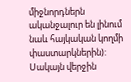միջնորդներն ականջալուր են լինում նաև հայկական կողմի փաստարկներին): Սակայն վերջին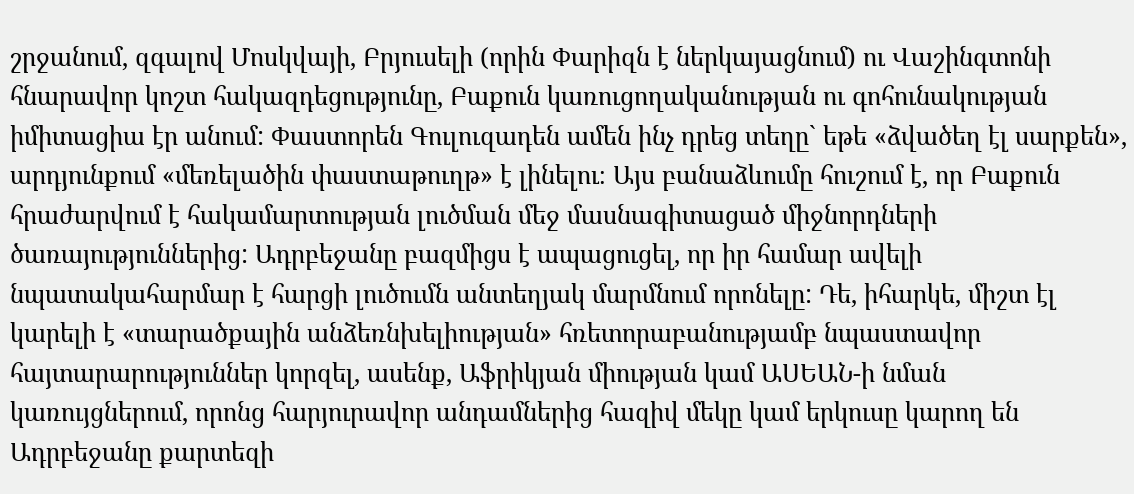շրջանում, զգալով Մոսկվայի, Բրյուսելի (որին Փարիզն է ներկայացնում) ու Վաշինգտոնի հնարավոր կոշտ հակազդեցությունը, Բաքուն կառուցողականության ու գոհունակության իմիտացիա էր անում: Փաստորեն Գուլուզադեն ամեն ինչ դրեց տեղը` եթե «ձվածեղ էլ սարքեն», արդյունքում «մեռելածին փաստաթուղթ» է լինելու։ Այս բանաձևումը հուշում է, որ Բաքուն հրաժարվում է հակամարտության լուծման մեջ մասնագիտացած միջնորդների ծառայություններից: Ադրբեջանը բազմիցս է ապացուցել, որ իր համար ավելի նպատակահարմար է հարցի լուծումն անտեղյակ մարմնում որոնելը: Դե, իհարկե, միշտ էլ կարելի է «տարածքային անձեռնխելիության» հռետորաբանությամբ նպաստավոր հայտարարություններ կորզել, ասենք, Աֆրիկյան միության կամ ԱՍԵԱՆ-ի նման կառույցներում, որոնց հարյուրավոր անդամներից հազիվ մեկը կամ երկուսը կարող են Ադրբեջանը քարտեզի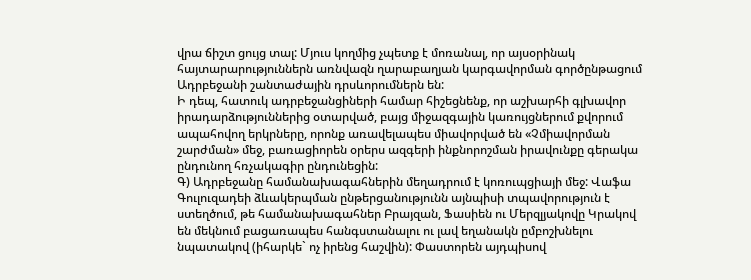վրա ճիշտ ցույց տալ: Մյուս կողմից չպետք է մոռանալ, որ այսօրինակ հայտարարություններն առնվազն ղարաբաղյան կարգավորման գործընթացում Ադրբեջանի շանտաժային դրսևորումներն են:
Ի դեպ, հատուկ ադրբեջանցիների համար հիշեցնենք, որ աշխարհի գլխավոր իրադարձություններից օտարված, բայց միջազգային կառույցներում քվորում ապահովող երկրները, որոնք առավելապես միավորված են «Չմիավորման շարժման» մեջ, բառացիորեն օրերս ազգերի ինքնորոշման իրավունքը գերակա ընդունող հռչակագիր ընդունեցին:
Գ) Ադրբեջանը համանախագահներին մեղադրում է կոռուպցիայի մեջ: Վաֆա Գուլուզադեի ձևակերպման ընթերցանությունն այնպիսի տպավորություն է ստեղծում, թե համանախագահներ Բրայզան, Ֆասիեն ու Մերզլյակովը Կրակով են մեկնում բացառապես հանգստանալու ու լավ եղանակն ըմբոշխնելու նպատակով (իհարկե` ոչ իրենց հաշվին): Փաստորեն այդպիսով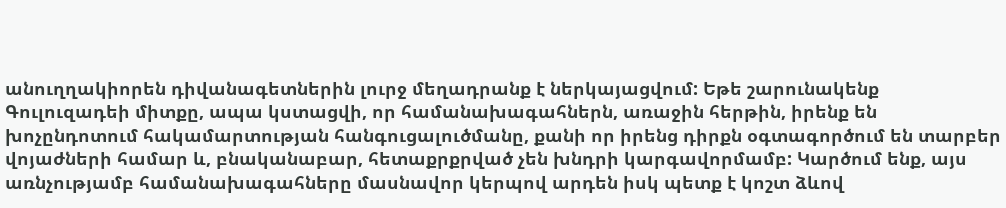անուղղակիորեն դիվանագետներին լուրջ մեղադրանք է ներկայացվում: Եթե շարունակենք Գուլուզադեի միտքը, ապա կստացվի, որ համանախագահներն, առաջին հերթին, իրենք են խոչընդոտում հակամարտության հանգուցալուծմանը, քանի որ իրենց դիրքն օգտագործում են տարբեր վոյաժների համար և, բնականաբար, հետաքրքրված չեն խնդրի կարգավորմամբ: Կարծում ենք, այս առնչությամբ համանախագահները մասնավոր կերպով արդեն իսկ պետք է կոշտ ձևով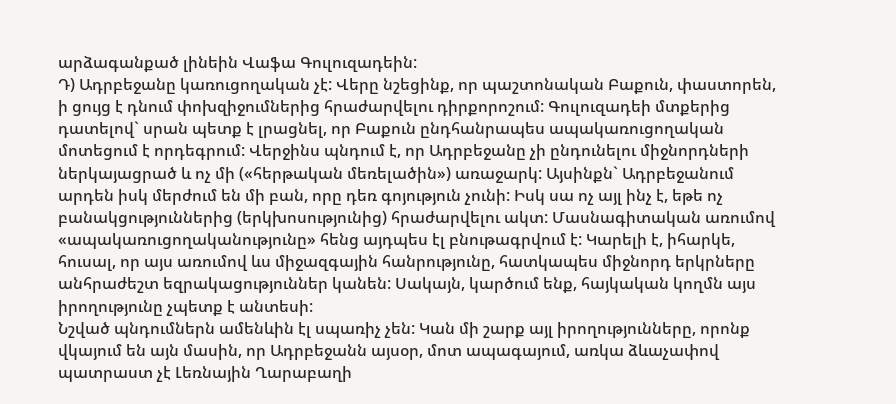արձագանքած լինեին Վաֆա Գուլուզադեին:
Դ) Ադրբեջանը կառուցողական չէ: Վերը նշեցինք, որ պաշտոնական Բաքուն, փաստորեն, ի ցույց է դնում փոխզիջումներից հրաժարվելու դիրքորոշում: Գուլուզադեի մտքերից դատելով` սրան պետք է լրացնել, որ Բաքուն ընդհանրապես ապակառուցողական մոտեցում է որդեգրում: Վերջինս պնդում է, որ Ադրբեջանը չի ընդունելու միջնորդների ներկայացրած և ոչ մի («հերթական մեռելածին») առաջարկ: Այսինքն` Ադրբեջանում արդեն իսկ մերժում են մի բան, որը դեռ գոյություն չունի: Իսկ սա ոչ այլ ինչ է, եթե ոչ բանակցություններից (երկխոսությունից) հրաժարվելու ակտ: Մասնագիտական առումով «ապակառուցողականությունը» հենց այդպես էլ բնութագրվում է: Կարելի է, իհարկե, հուսալ, որ այս առումով ևս միջազգային հանրությունը, հատկապես միջնորդ երկրները անհրաժեշտ եզրակացություններ կանեն: Սակայն, կարծում ենք, հայկական կողմն այս իրողությունը չպետք է անտեսի:
Նշված պնդումներն ամենևին էլ սպառիչ չեն: Կան մի շարք այլ իրողությունները, որոնք վկայում են այն մասին, որ Ադրբեջանն այսօր, մոտ ապագայում, առկա ձևաչափով պատրաստ չէ Լեռնային Ղարաբաղի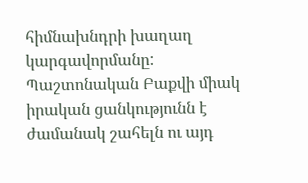հիմնախնդրի խաղաղ կարգավորմանը: Պաշտոնական Բաքվի միակ իրական ցանկությունն է ժամանակ շահելն ու այդ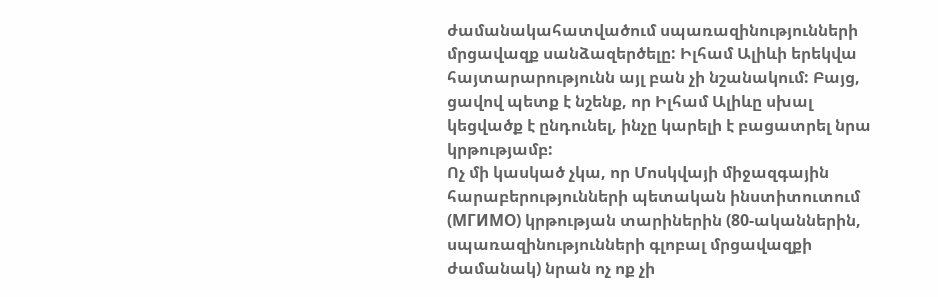ժամանակահատվածում սպառազինությունների մրցավազք սանձազերծելը: Իլհամ Ալիևի երեկվա հայտարարությունն այլ բան չի նշանակում: Բայց, ցավով պետք է նշենք, որ Իլհամ Ալիևը սխալ կեցվածք է ընդունել, ինչը կարելի է բացատրել նրա կրթությամբ:
Ոչ մի կասկած չկա, որ Մոսկվայի միջազգային հարաբերությունների պետական ինստիտուտում (МГИМО) կրթության տարիներին (80-ականներին, սպառազինությունների գլոբալ մրցավազքի ժամանակ) նրան ոչ ոք չի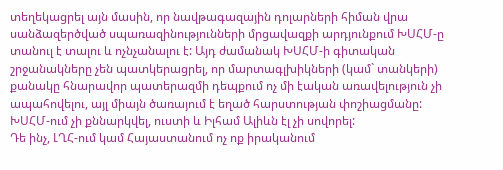տեղեկացրել այն մասին, որ նավթագազային դոլարների հիման վրա սանձազերծված սպառազինությունների մրցավազքի արդյունքում ԽՍՀՄ-ը տանուլ է տալու և ոչնչանալու է: Այդ ժամանակ ԽՍՀՄ-ի գիտական շրջանակները չեն պատկերացրել, որ մարտագլխիկների (կամ` տանկերի) քանակը հնարավոր պատերազմի դեպքում ոչ մի էական առավելություն չի ապահովելու, այլ միայն ծառայում է եղած հարստության փոշիացմանը: ԽՍՀՄ-ում չի քննարկվել, ուստի և Իլհամ Ալիևն էլ չի սովորել:
Դե ինչ, ԼՂՀ-ում կամ Հայաստանում ոչ ոք իրականում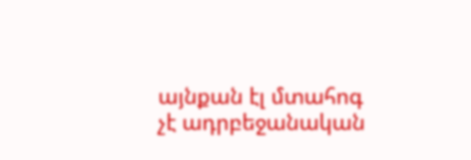այնքան էլ մտահոգ չէ ադրբեջանական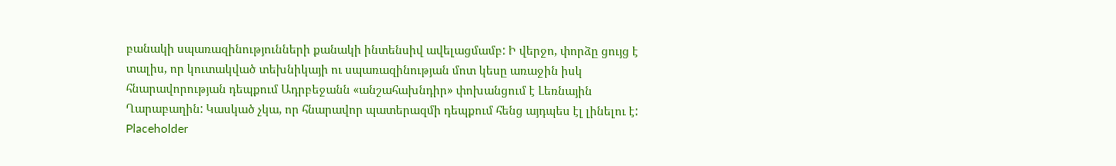բանակի սպառազինությունների քանակի ինտենսիվ ավելացմամբ: Ի վերջո, փորձը ցույց է տալիս, որ կուտակված տեխնիկայի ու սպառազինության մոտ կեսը առաջին իսկ հնարավորության դեպքում Ադրբեջանն «անշահախնդիր» փոխանցում է Լեռնային Ղարաբաղին: Կասկած չկա, որ հնարավոր պատերազմի դեպքում հենց այդպես էլ լինելու է:
Placeholder